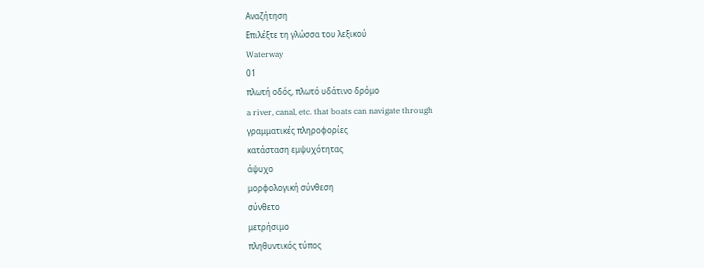Αναζήτηση
Επιλέξτε τη γλώσσα του λεξικού
Waterway
01
πλωτή οδός, πλωτό υδάτινο δρόμο
a river, canal, etc. that boats can navigate through
γραμματικές πληροφορίες
κατάσταση εμψυχότητας
άψυχο
μορφολογική σύνθεση
σύνθετο
μετρήσιμο
πληθυντικός τύπος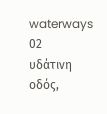waterways
02
υδάτινη οδός,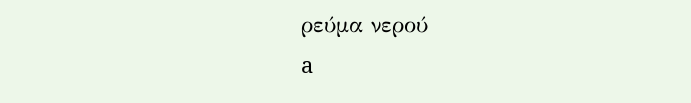ρεύμα νερού
a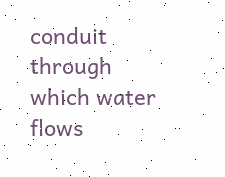conduit through which water flows